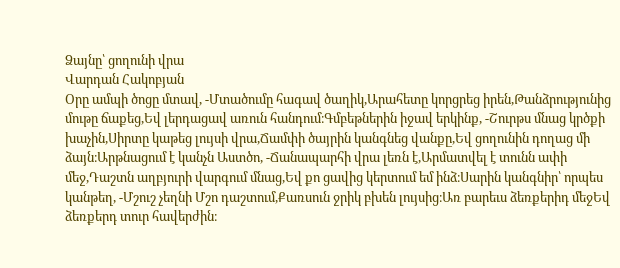Ձայնը՝ ցողունի վրա
Վարդան Հակոբյան
Օրը ամպի ծոցը մտավ, -Մտածումը հագավ ծաղիկ,Արահետը կորցրեց իրեն,Թանձրությունից մութը ճաքեց,Եվ լերդացավ առուն հանդում։Գմբեթներին իջավ երկինք, -Շուրթս մնաց կրծքի խաչին,Սիրտը կաթեց լույսի վրա,Ճամփի ծայրին կանգնեց վանքը,Եվ ցողունին դողաց մի ձայն։Արթնացում է կանչն Աստծո, -Ճանապարհի վրա լեռն է,Արմատվել է տունն ափի մեջ,Դաշտն աղբյուրի վարգում մնաց,Եվ քո ցավից կերտում եմ ինձ։Սարին կանգնիր՝ որպես կանթեղ, -Մշուշ չեղնի Մշո դաշտում,Քառսուն ջրիկ բխեն լույսից։Առ բարեւս ձեռքերիդ մեջԵվ ձեռքերդ տուր հավերժին։